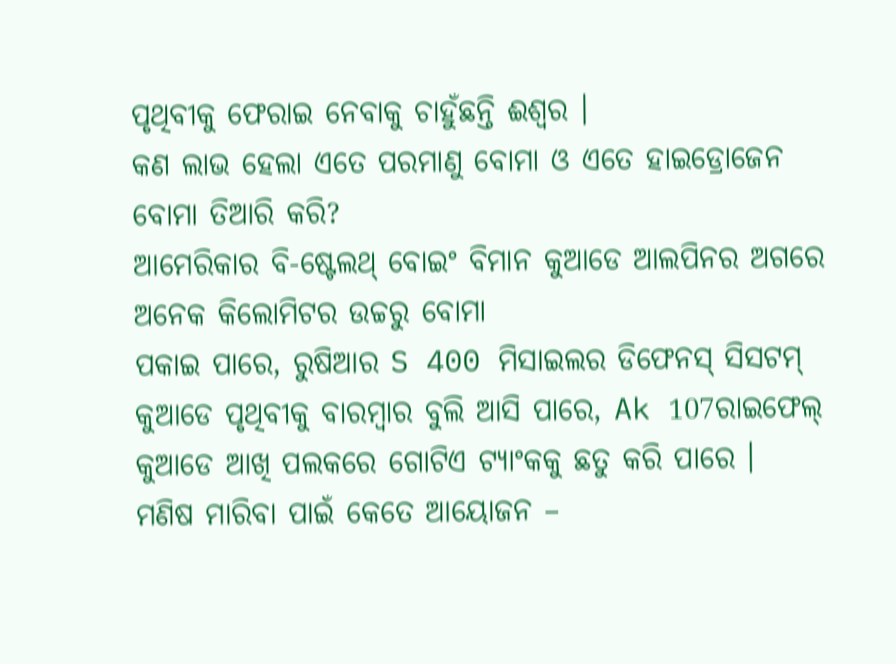ପୃଥିବୀକୁ ଫେରାଇ ନେବାକୁ ଚାହୁଁଛନ୍ତି ଈଶ୍ବର ।
କଣ ଲାଭ ହେଲା ଏତେ ପରମାଣୁ ବୋମା ଓ ଏତେ ହାଇଡ୍ରୋଜେନ ବୋମା ତିଆରି କରି?
ଆମେରିକାର ବି-ଷ୍ଟେଲଥ୍ ବୋଇଂ ବିମାନ କୁଆଡେ ଆଲପିନର ଅଗରେ
ଅନେକ କିଲୋମିଟର ଉଚ୍ଚରୁ ବୋମା
ପକାଇ ପାରେ, ରୁଷିଆର S 400 ମିସାଇଲର ଡିଫେନସ୍ ସିସଟମ୍ କୁଆଡେ ପୃଥିବୀକୁ ବାରମ୍ବାର ବୁଲି ଆସି ପାରେ, Ak 107ରାଇଫେଲ୍
କୁଆଡେ ଆଖି ପଲକରେ ଗୋଟିଏ ଟ୍ୟାଂକକୁ ଛତୁ କରି ପାରେ ।
ମଣିଷ ମାରିବା ପାଇଁ କେତେ ଆୟୋଜନ –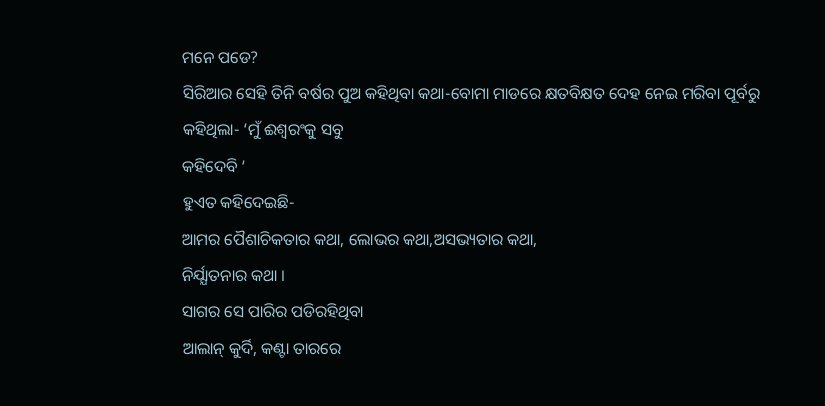ମନେ ପଡେ?
ସିରିଆର ସେହି ତିନି ବର୍ଷର ପୁଅ କହିଥିବା କଥା-ବୋମା ମାଡରେ କ୍ଷତବିକ୍ଷତ ଦେହ ନେଇ ମରିବା ପୂର୍ବରୁ କହିଥିଲା- ‘ମୁଁ ଈଶ୍ବରଂକୁ ସବୁ
କହିଦେବି ‘
ହୁଏତ କହିଦେଇଛି-
ଆମର ପୈଶାଚିକତାର କଥା, ଲୋଭର କଥା,ଅସଭ୍ୟତାର କଥା,
ନିର୍ଯ୍ଯାତନାର କଥା ।
ସାଗର ସେ ପାରିର ପଡିରହିଥିବା
ଆଲାନ୍ କୁର୍ଦି, କଣ୍ଟା ତାରରେ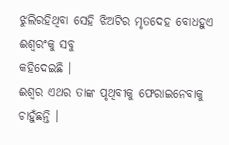ଝୁଲିରହିଥିବା ସେହି ଝିଅଟିର ମୃତଦେହ ବୋଧହୁଏ ଈଶ୍ବରଂକୁ ସବୁ
କହିଦେଇଛି ।
ଈଶ୍ବର ଏଥର ତାଙ୍କ ପୃଥିବୀକୁ ଫେରାଇନେବାକୁ ଚାହୁଁଛନ୍ତି ।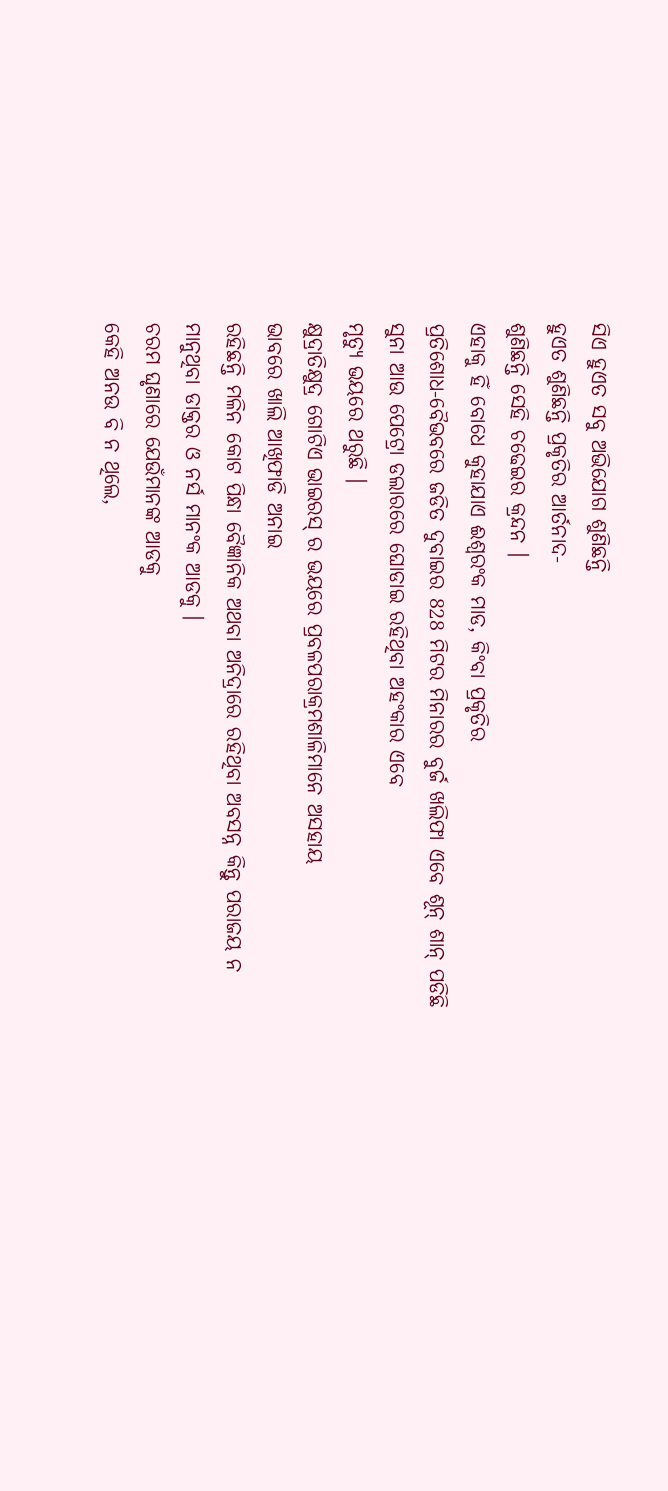ସିଏ ହୁଏତ ସବୁ ଅଭିଯୋଗ ଶୁଣିଛନ୍ତି
ହୁଏତ ଶୁଣିଛନ୍ତି ପ୍ରକୃତିର ଆର୍ତନାଦ-
ଶୁଣିଛନ୍ତି ସେହି ଚଢେଇର କ୍ରନ୍ଦନ ।
ଏହାକୁ ହିଁ ବୋଧେ କୁହାଯାଏ ଈଶ୍ବରଂକ ମାଡ, କିଂବା ପ୍ରକୃତିର
ପ୍ରତିଶୋଧ-ବୈଭବରେ ଜଡିତ ଦୁବାଇର 828 ମିଟର ମିନାରର ବୁର୍ଜ ଖଲିଫା ଏବେ ଶୂନ୍ ଶାନ୍ ପଡିଛି
ସୁନା ଆଉ ପେଟ୍ରୋ ଡଲାରରେ ଘୋଡାଇ ରହିଥିବା ଅହଂକାର ଏବେ
ମୃତ୍ୟୁ ଭୟରେ ଥରୁଛି ।
କ୍ଷୁଦ୍ରାତିକ୍ଷୁଦ୍ର ଗୋଟିଏ ଭାଇରସ୍ ର ଭୟରେ ପ୍ରବଳପରାକ୍ରମଶାଳିମାନେ ଅସହାୟ
ଭାବରେ ଖାଲି ଆଖିଫାଡି ଅନାଇ
ରହିଛନ୍ତି ମଳିନ କୋଟ ପିନ୍ଧା ବୈଜ୍ଞାନିକ ଅଥବା ଅନିଦ୍ରାରେ ରହିଥିବା ଅବସନ୍ନ କିନ୍ତୁ ପରାଜୟ ନ
ମାନୁଥିବା ଡାକ୍ତର ଓ ନର୍ସ ମାନଂକ ଆଡକୁ ।
ଚରମ ଘୃଣାରେ ଯେଉଁମାନଙ୍କ ଆଡକୁ
କେହି ଅନଉ ବି ନ ଥିଲେ,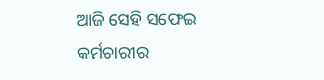ଆଜି ସେହି ସଫେଇ କର୍ମଚାରୀର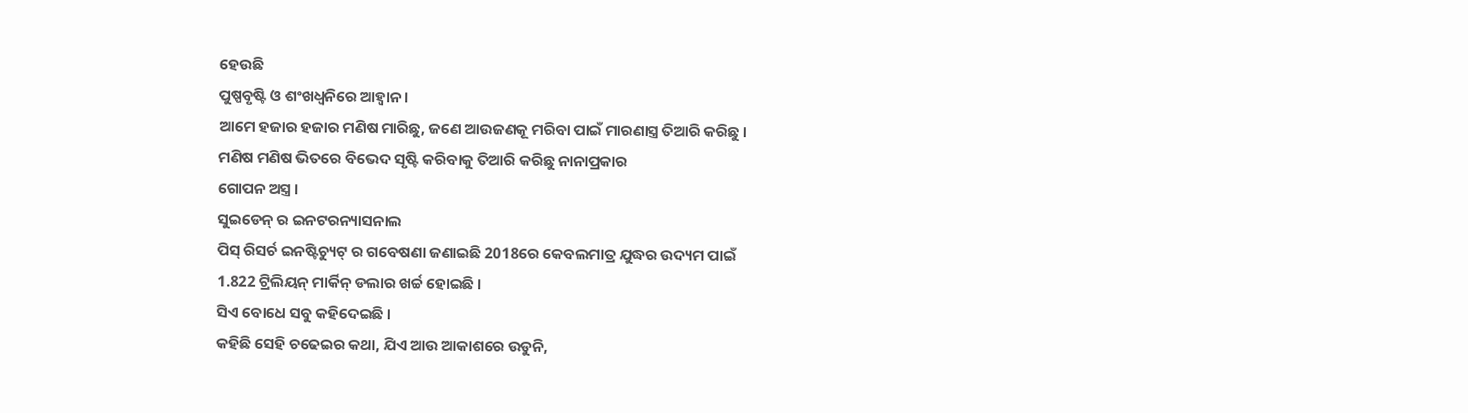ହେଉଛି
ପୁଷ୍ପବୃଷ୍ଟି ଓ ଶଂଖଧ୍ବନିରେ ଆହ୍ବାନ ।
ଆମେ ହଜାର ହଜାର ମଣିଷ ମାରିଛୁ, ଜଣେ ଆଉଜଣକୂ ମରିବା ପାଇଁ ମାରଣାସ୍ତ୍ର ତିଆରି କରିଛୁ ।
ମଣିଷ ମଣିଷ ଭିତରେ ବିଭେଦ ସୃଷ୍ଟି କରିବାକୁ ତିଆରି କରିଛୁ ନାନାପ୍ରକାର
ଗୋପନ ଅସ୍ତ୍ର ।
ସୁଇଡେନ୍ ର ଇନଟରନ୍ୟାସନାଲ
ପିସ୍ ରିସର୍ଚ ଇନଷ୍ଟିଚ୍ୟୁଟ୍ ର ଗବେଷଣା ଜଣାଇଛି 2018ରେ କେବଲମାତ୍ର ଯୁଦ୍ଧର ଉଦ୍ୟମ ପାଇଁ
1.822 ଟ୍ରିଲିୟନ୍ ମାର୍କିନ୍ ଡଲାର ଖର୍ଚ୍ଚ ହୋଇଛି ।
ସିଏ ବୋଧେ ସବୁ କହିଦେଇଛି ।
କହିଛି ସେହି ଚଢେଇର କଥା, ଯିଏ ଆଉ ଆକାଶରେ ଉଡୁନି,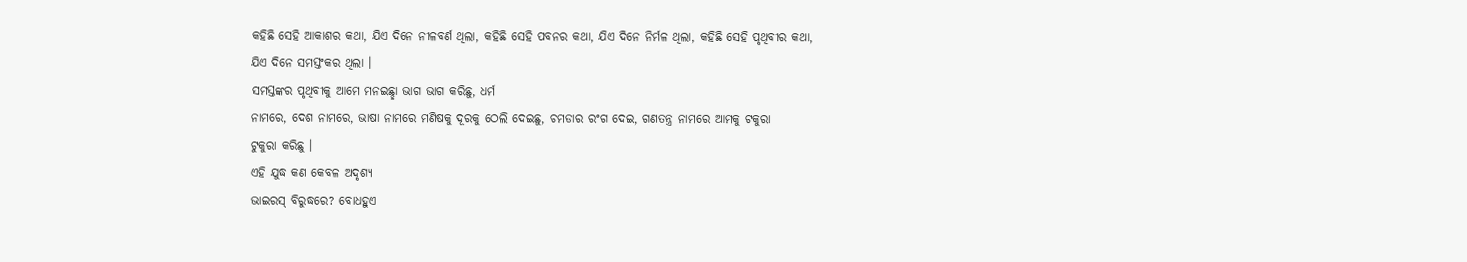କହିଛି ସେହି ଆକାଶର କଥା, ଯିଏ ଦିନେ ନୀଳବର୍ଣ ଥିଲା, କହିଛି ସେହି ପବନର କଥା, ଯିଏ ଦିନେ ନିର୍ମଳ ଥିଲା, କହିଛି ସେହି ପୃଥିବୀର କଥା,
ଯିଏ ଦିନେ ସମସ୍ତଂକର ଥିଲା ।
ସମସ୍ତଙ୍କର ପୃଥିବୀକୁ ଆମେ ମନଇଛ୍ଛା ଭାଗ ଭାଗ କରିଛୁ, ଧର୍ମ
ନାମରେ, ଦେଶ ନାମରେ, ଭାଷା ନାମରେ ମଣିଷକୁ ଦୂରକୁ ଠେଲି ଦେଇଛୁ, ଚମଡାର ରଂଗ ଦେଇ, ଗଣତନ୍ତ୍ର ନାମରେ ଆମକୁ ଟକୁରା
ଟୁକୁରା କରିଛୁ ।
ଏହି ଯୁଦ୍ଧ କଣ କେବଳ ଅଦୃଶ୍ୟ
ଭାଇରସ୍ ବିରୁଦ୍ଧରେ? ବୋଧହୁଏ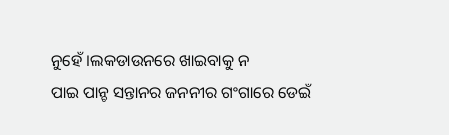ନୁହେଁ ।ଲକଡାଉନରେ ଖାଇବାକୁ ନ
ପାଇ ପାନ୍ଚ ସନ୍ତାନର ଜନନୀର ଗଂଗାରେ ଡେଇଁ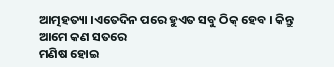ଆତ୍ମହତ୍ୟା ।ଏତେଦିନ ପରେ ହୁଏତ ସବୁ ଠିକ୍ ହେବ । କିନ୍ତୁ ଆମେ କଣ ସତରେ
ମଣିଷ ହୋଇ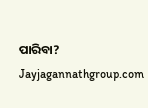ପାରିବା?
Jayjagannathgroup.com